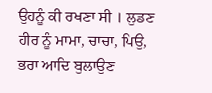ਉਹਨੂੰ ਕੀ ਰਖਣਾ ਸੀ । ਲੁਡਣ ਹੀਰ ਨੂੰ ਮਾਮਾ, ਚਾਚਾ, ਪਿਉ, ਭਰਾ ਆਦਿ ਬੁਲਾਉਣ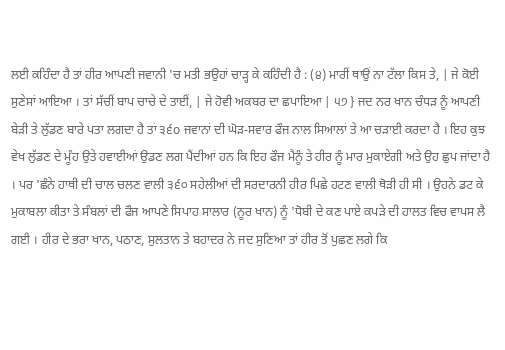ਲਈ ਕਹਿੰਦਾ ਹੈ ਤਾਂ ਹੀਰ ਆਪਣੀ ਜਵਾਨੀ 'ਚ ਮਤੀ ਭਉਹਾਂ ਚਾੜ੍ਹ ਕੇ ਕਹਿੰਦੀ ਹੈ : (੪) ਮਾਰੀਂ ਥਾਉਂ ਨਾ ਟੱਲਾ ਕਿਸ ਤੇ, | ਜੇ ਕੋਈ ਸੁਣੇਸਾਂ ਆਇਆ । ਤਾਂ ਸੱਚੀਂ ਬਾਪ ਚਾਚੇ ਦੇ ਤਾਈਂ, | ਜੇ ਹੋਵੀ ਅਕਬਰ ਦਾ ਛਪਾਇਆ | ੫੭ } ਜਦ ਨਰ ਖਾਨ ਚੰਧੜ ਨੂੰ ਆਪਣੀ ਬੇੜੀ ਤੇ ਲੁੱਡਣ ਬਾਰੇ ਪਤਾ ਲਗਦਾ ਹੈ ਤਾਂ ੩੬o ਜਵਾਨਾਂ ਦੀ ਘੋੜ-ਸਵਾਰ ਫੌਜ ਨਾਲ ਸਿਆਲਾਂ ਤੇ ਆ ਚੜਾਈ ਕਰਦਾ ਹੈ । ਇਹ ਕੁਝ ਵੇਖ ਲੁੱਡਣ ਦੇ ਮੂੰਹ ਉਤੇ ਹਵਾਈਆਂ ਉਡਣ ਲਗ ਪੈਂਦੀਆਂ ਹਨ ਕਿ ਇਹ ਫੌਜ ਮੈਨੂੰ ਤੇ ਹੀਰ ਨੂੰ ਮਾਰ ਮੁਕਾਏਗੀ ਅਤੇ ਉਹ ਛੁਪ ਜਾਂਦਾ ਹੈ । ਪਰ 'ਛੰਨੇ ਹਾਥੀ ਦੀ ਚਾਲ ਚਲਣ ਵਾਲੀ ੩੬੦ ਸਹੇਲੀਆਂ ਦੀ ਸਰਦਾਰਨੀ ਹੀਰ ਪਿਛੇ ਹਟਣ ਵਾਲੀ ਥੋੜੀ ਹੀ ਸੀ । ਉਹਨੇ ਡਟ ਕੇ ਮੁਕਾਬਲਾ ਕੀਤਾ ਤੇ ਸੰਬਲਾਂ ਦੀ ਫੌਜ ਆਪਣੇ ਸਿਪਾਹ ਸਾਲਾਰ (ਨੂਰ ਖਾਨ) ਨੂੰ 'ਧੋਬੀ ਦੇ ਕਣ ਪਾਏ ਕਪੜੇ ਦੀ ਹਾਲਤ ਵਿਚ ਵਾਪਸ ਲੈ ਗਈ । ਹੀਰ ਦੇ ਭਰਾ ਖਾਨ, ਪਠਾਣ, ਸੁਲਤਾਨ ਤੇ ਬਹਾਦਰ ਨੇ ਜਦ ਸੁਣਿਆ ਤਾਂ ਹੀਰ ਤੋਂ ਪੁਛਣ ਲਗੇ ਕਿ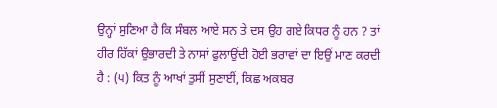ਉਨ੍ਹਾਂ ਸੁਣਿਆ ਹੈ ਕਿ ਸੰਬਲ ਆਏ ਸਨ ਤੇ ਦਸ ਉਹ ਗਏ ਕਿਧਰ ਨੂੰ ਹਨ ? ਤਾਂ ਹੀਰ ਹਿੱਕਾਂ ਉਭਾਰਦੀ ਤੇ ਨਾਸਾਂ ਫੁਲਾਉਂਦੀ ਹੋਈ ਭਰਾਵਾਂ ਦਾ ਇਉਂ ਮਾਣ ਕਰਦੀ ਹੈ : (੫) ਕਿਤ ਨੂੰ ਆਖਾਂ ਤੁਸੀਂ ਸੁਣਾਈਂ, ਕਿਛ ਅਕਬਰ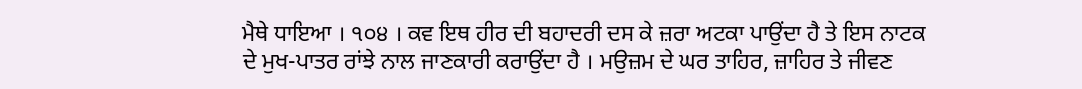ਮੈਥੇ ਧਾਇਆ । ੧੦੪ । ਕਵ ਇਥ ਹੀਰ ਦੀ ਬਹਾਦਰੀ ਦਸ ਕੇ ਜ਼ਰਾ ਅਟਕਾ ਪਾਉਂਦਾ ਹੈ ਤੇ ਇਸ ਨਾਟਕ ਦੇ ਮੁਖ-ਪਾਤਰ ਰਾਂਝੇ ਨਾਲ ਜਾਣਕਾਰੀ ਕਰਾਉਂਦਾ ਹੈ । ਮਉਜ਼ਮ ਦੇ ਘਰ ਤਾਹਿਰ, ਜ਼ਾਹਿਰ ਤੇ ਜੀਵਣ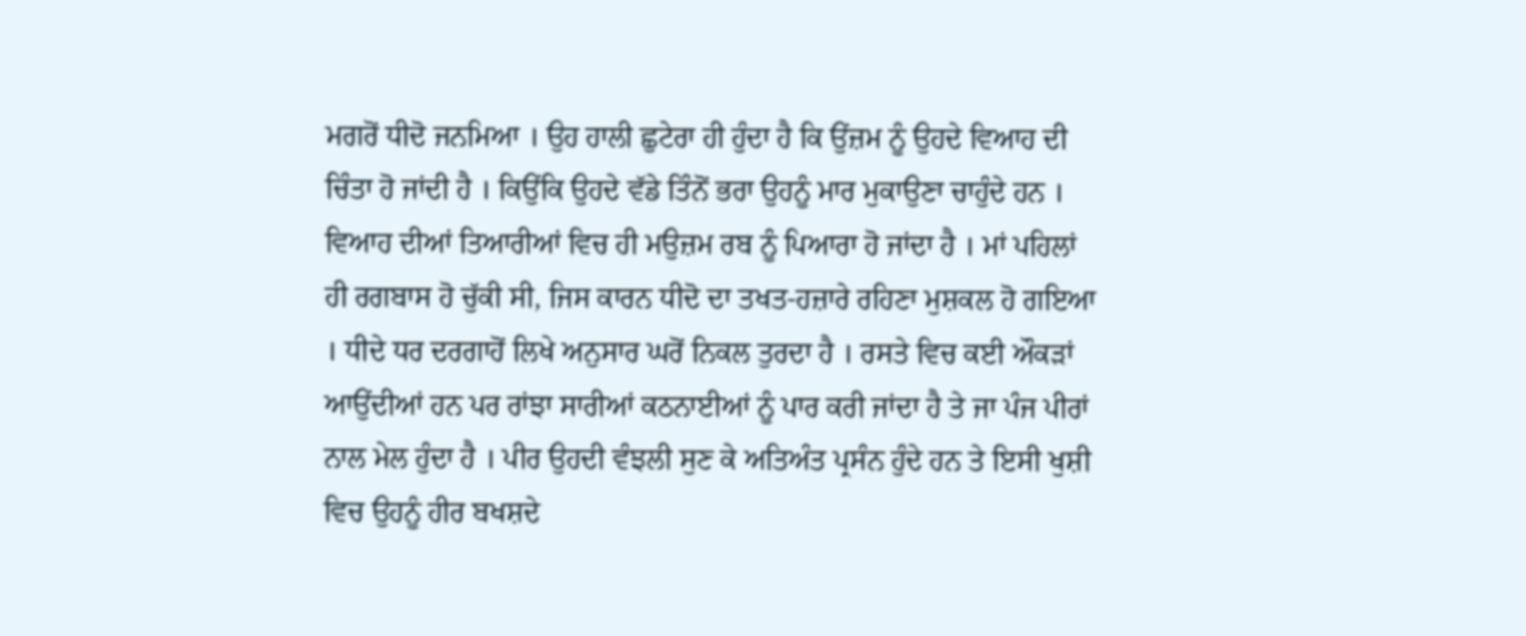ਮਗਰੋਂ ਧੀਦੋ ਜਨਮਿਆ । ਉਹ ਹਾਲੀ ਛੁਟੇਰਾ ਹੀ ਹੁੰਦਾ ਹੈ ਕਿ ਉਂਜ਼ਮ ਨੂੰ ਉਹਦੇ ਵਿਆਹ ਦੀ ਚਿੰਤਾ ਹੋ ਜਾਂਦੀ ਹੈ । ਕਿਉਂਕਿ ਉਹਦੇ ਵੱਡੇ ਤਿੰਨੋਂ ਭਰਾ ਉਹਨੂੰ ਮਾਰ ਮੁਕਾਉਣਾ ਚਾਹੁੰਦੇ ਹਨ । ਵਿਆਹ ਦੀਆਂ ਤਿਆਰੀਆਂ ਵਿਚ ਹੀ ਮਉਜ਼ਮ ਰਬ ਨੂੰ ਪਿਆਰਾ ਹੋ ਜਾਂਦਾ ਹੈ । ਮਾਂ ਪਹਿਲਾਂ ਹੀ ਰਗਬਾਸ ਹੋ ਚੁੱਕੀ ਸੀ, ਜਿਸ ਕਾਰਨ ਧੀਦੋ ਦਾ ਤਖਤ-ਹਜ਼ਾਰੇ ਰਹਿਣਾ ਮੁਸ਼ਕਲ ਹੋ ਗਇਆ । ਧੀਦੇ ਧਰ ਦਰਗਾਹੋਂ ਲਿਖੇ ਅਨੁਸਾਰ ਘਰੋਂ ਨਿਕਲ ਤੁਰਦਾ ਹੈ । ਰਸਤੇ ਵਿਚ ਕਈ ਔਕੜਾਂ ਆਉਂਦੀਆਂ ਹਨ ਪਰ ਰਾਂਝਾ ਸਾਰੀਆਂ ਕਠਨਾਈਆਂ ਨੂੰ ਪਾਰ ਕਰੀ ਜਾਂਦਾ ਹੈ ਤੇ ਜਾ ਪੰਜ ਪੀਰਾਂ ਨਾਲ ਮੇਲ ਹੁੰਦਾ ਹੈ । ਪੀਰ ਉਹਦੀ ਵੰਝਲੀ ਸੁਣ ਕੇ ਅਤਿਅੰਤ ਪ੍ਰਸੰਨ ਹੁੰਦੇ ਹਨ ਤੇ ਇਸੀ ਖੁਸ਼ੀ ਵਿਚ ਉਹਨੂੰ ਹੀਰ ਬਖਸ਼ਦੇ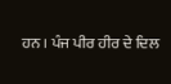ਹਨ । ਪੰਜ ਪੀਰ ਹੀਰ ਦੇ ਦਿਲ